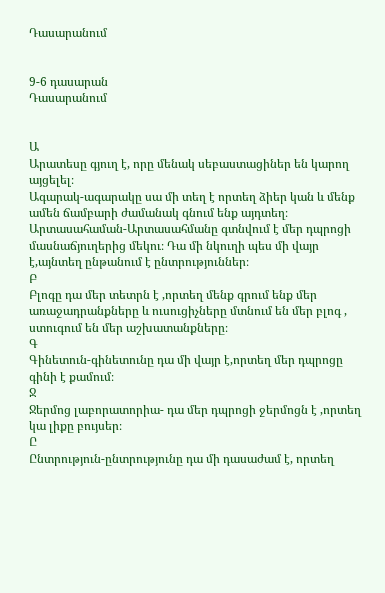Դասարանում


9-6 դասարան
Դասարանում


Ա
Արատեսը գյուղ է, որը մենակ սեբաստացիներ են կարող այցելել։
Ագարակ-ագարակը սա մի տեղ է որտեղ ձիեր կան և մենք ամեն ճամբարի ժամանակ գնում ենք այդտեղ։
Արտասահաման-Արտասահմանը գտնվում է մեր դպրոցի մասնաճյուղերից մեկու։ Դա մի նկուղի պես մի վայր է,այնտեղ ընթանում է ընտրություններ։
Բ
Բլոգը դա մեր տետրն է ,որտեղ մենք գրում ենք մեր առաջադրանքները և ուսուցիչները մտնում են մեր բլոգ , ստուգում են մեր աշխատանքները։
Գ
Գինետուն-գինետունը դա մի վայր է,որտեղ մեր դպրոցը գինի է քամում։
Ջ
Ջերմոց լաբորատորիա- դա մեր դպրոցի ջերմոցն է ,որտեղ կա լիքը բույսեր։
Ը
Ընտրություն-ընտրությունը դա մի դասաժամ է, որտեղ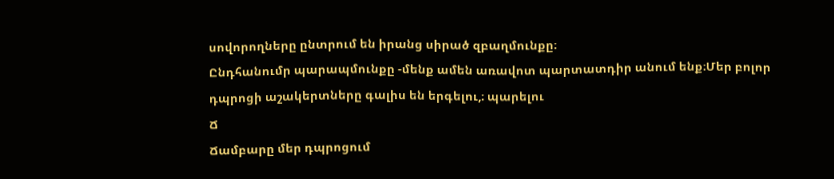սովորողները ընտրում են իրանց սիրած զբաղմունքը։
Ընդհանումր պարապմունքը -մենք ամեն առավոտ պարտատդիր անում ենք։Մեր բոլոր դպրոցի աշակերտները գալիս են երգելու,։ պարելու
Ճ
Ճամբարը մեր դպրոցում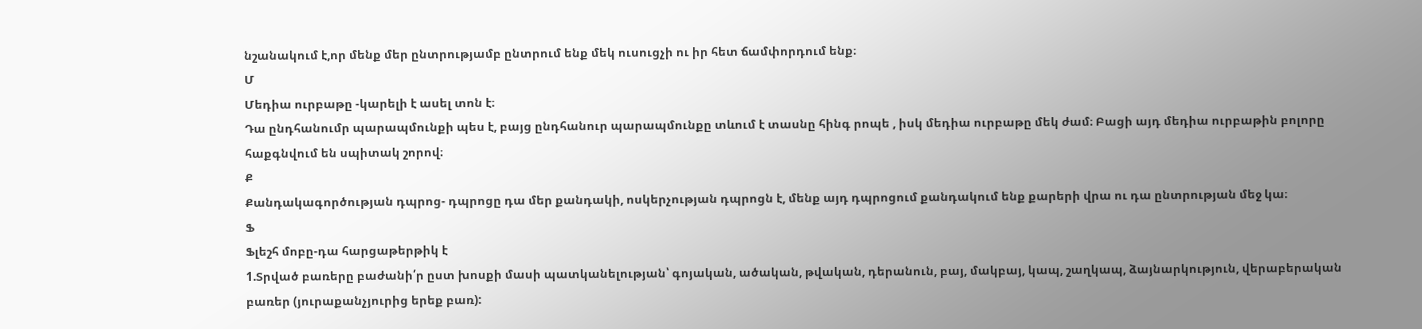նշանակում է,որ մենք մեր ընտրությամբ ընտրում ենք մեկ ուսուցչի ու իր հետ ճամփորդում ենք։
Մ
Մեդիա ուրբաթը -կարելի է ասել տոն է։
Դա ընդհանումր պարապմունքի պես է, բայց ընդհանուր պարապմունքը տևում է տասնը հինգ րոպե , իսկ մեդիա ուրբաթը մեկ ժամ։ Բացի այդ մեդիա ուրբաթին բոլորը հաքգնվում են սպիտակ շորով։
Ք
Քանդակագործության դպրոց- դպրոցը դա մեր քանդակի, ոսկերչության դպրոցն է, մենք այդ դպրոցում քանդակում ենք քարերի վրա ու դա ընտրության մեջ կա։
Ֆ
Ֆլեշհ մոբը-դա հարցաթերթիկ է
1.Տրված բառերը բաժանի՛ր ըստ խոսքի մասի պատկանելության՝ գոյական, ածական, թվական, դերանուն, բայ, մակբայ, կապ, շաղկապ, ձայնարկություն, վերաբերական բառեր (յուրաքանչյուրից երեք բառ):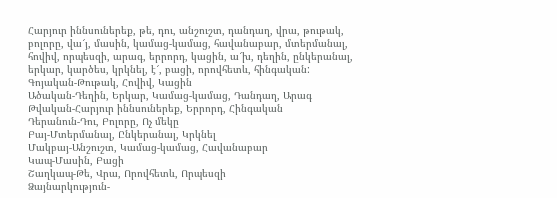Հարյուր իննսուներեք, թե, դու, անշուշտ, դանդաղ, վրա, թութակ, բոլորը, վա՜յ, մասին, կամաց-կամաց, հավանաբար, մտերմանալ, հովիվ, որպեսզի, արագ, երրորդ, կացին, ա՜խ, դեղին, ընկերանալ, երկար, կարծես, կրկնել, է՜, բացի, որովհետև, հինգական:
Գոյական-Թութակ, Հովիվ, Կացին
Ածական-Դեղին, Երկար, Կամաց-կամաց, Դանդաղ, Արագ
Թվական-Հարյուր իննսուներեք, Երրորդ, Հինգական
Դերանուն-Դու, Բոլորը, Ոչ մեկը
Բայ-Մտերմանալ, Ընկերանալ, Կրկնել
Մակբայ-Անշուշտ, Կամաց-կամաց, Հավանաբար
Կապ-Մասին, Բացի
Շաղկապ-Թե, Վրա, Որովհետև, Որպեսզի
Ձայնարկություն-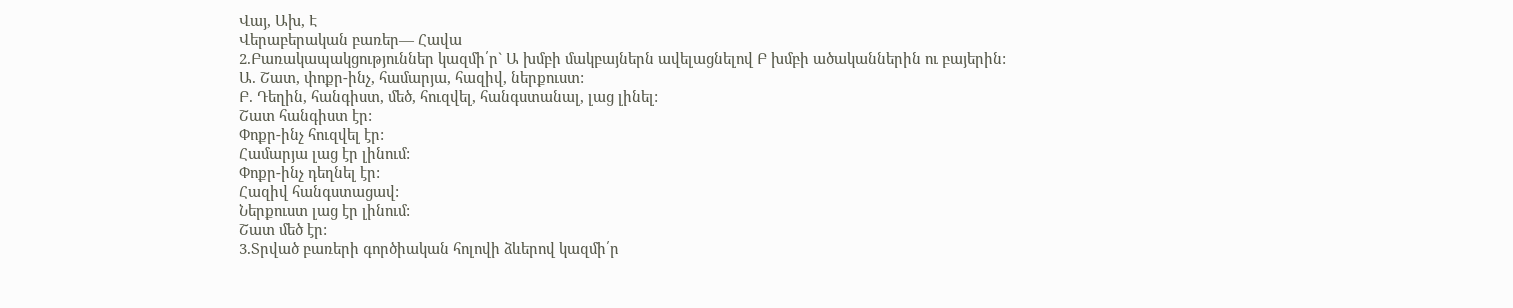Վայ, Ախ, Է
Վերաբերական բառեր— Հավա
2.Բառակապակցություններ կազմի՛ր` Ա խմբի մակբայներն ավելացնելով Բ խմբի ածականներին ու բայերին:
Ա. Շատ, փոքր-ինչ, համարյա, հազիվ, ներքուստ:
Բ. Դեղին, հանգիստ, մեծ, հուզվել, հանգստանալ, լաց լինել:
Շատ հանգիստ էր:
Փոքր-ինչ հուզվել էր:
Համարյա լաց էր լինում:
Փոքր-ինչ դեղնել էր:
Հազիվ հանգստացավ:
Ներքուստ լաց էր լինում:
Շատ մեծ էր:
3.Տրված բառերի գործիական հոլովի ձևերով կազմի՛ր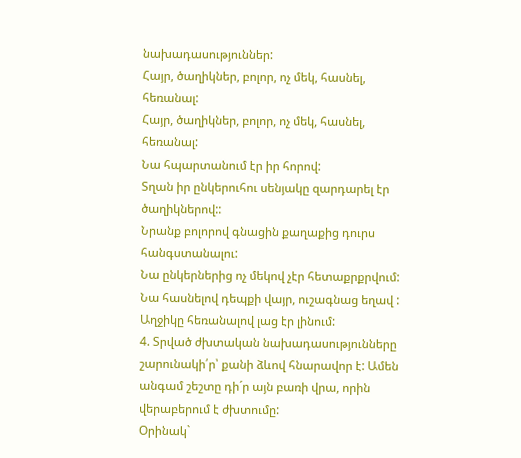նախադասություններ:
Հայր, ծաղիկներ, բոլոր, ոչ մեկ, հասնել, հեռանալ:
Հայր, ծաղիկներ, բոլոր, ոչ մեկ, հասնել, հեռանալ:
Նա հպարտանում էր իր հորով:
Տղան իր ընկերուհու սենյակը զարդարել էր ծաղիկներով::
Նրանք բոլորով գնացին քաղաքից դուրս հանգստանալու:
Նա ընկերներից ոչ մեկով չէր հետաքրքրվում:
Նա հասնելով դեպքի վայր, ուշագնաց եղավ :
Աղջիկը հեռանալով լաց էր լինում:
4. Տրված ժխտական նախադասությունները շարունակի՛ր՝ քանի ձևով հնարավոր է: Ամեն անգամ շեշտը դի´ր այն բառի վրա, որին վերաբերում է ժխտումը:
Օրինակ`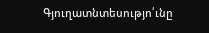Գյուղատնտեսությո՛ւնը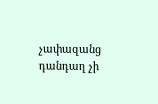չափազանց դանդաղ չի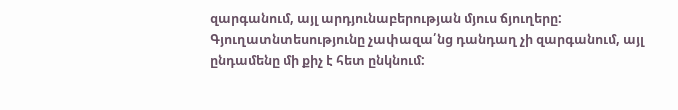զարգանում, այլ արդյունաբերության մյուս ճյուղերը: Գյուղատնտեսությունը չափազա՛նց դանդաղ չի զարգանում, այլ ընդամենը մի քիչ է հետ ընկնում: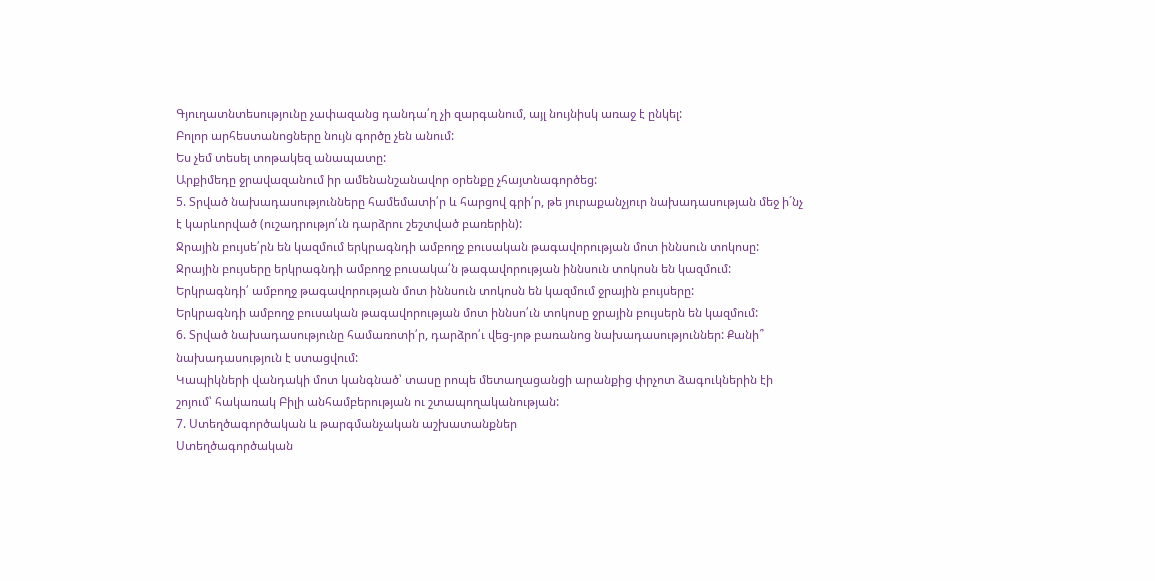Գյուղատնտեսությունը չափազանց դանդա՛ղ չի զարգանում, այլ նույնիսկ առաջ է ընկել:
Բոլոր արհեստանոցները նույն գործը չեն անում:
Ես չեմ տեսել տոթակեզ անապատը:
Արքիմեդը ջրավազանում իր ամենանշանավոր օրենքը չհայտնագործեց:
5. Տրված նախադասությունները համեմատի՛ր և հարցով գրի՛ր, թե յուրաքանչյուր նախադասության մեջ ի´նչ է կարևորված (ուշադրությո՛ւն դարձրու շեշտված բառերին):
Ջրային բույսե՛րն են կազմում երկրագնդի ամբողջ բուսական թագավորության մոտ իննսուն տոկոսը:
Ջրային բույսերը երկրագնդի ամբողջ բուսակա՛ն թագավորության իննսուն տոկոսն են կազմում:
Երկրագնդի՛ ամբողջ թագավորության մոտ իննսուն տոկոսն են կազմում ջրային բույսերը:
Երկրագնդի ամբողջ բուսական թագավորության մոտ իննսո՛ւն տոկոսը ջրային բույսերն են կազմում:
6. Տրված նախադասությունը համառոտի՛ր, դարձրո՛ւ վեց-յոթ բառանոց նախադասություններ: Քանի՞ նախադասություն է ստացվում:
Կապիկների վանդակի մոտ կանգնած՝ տասը րոպե մետաղացանցի արանքից փրչոտ ձագուկներին էի շոյում՝ հակառակ Բիլի անհամբերության ու շտապողականության:
7. Ստեղծագործական և թարգմանչական աշխատանքներ
Ստեղծագործական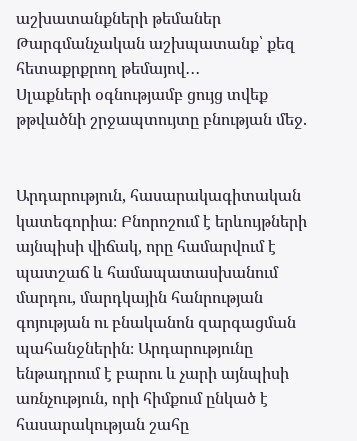աշխատանքների թեմաներ
Թարգմանչական աշխպատանք՝ քեզ հետաքրքրող թեմայով․․․
Սլաքների օգնությամբ ցույց տվեք թթվածնի շրջապտույտը բնության մեջ.


Արդարություն, հասարակագիտական կատեգորիա։ Բնորոշում է երևույթների այնպիսի վիճակ, որը համարվում է պատշաճ և համապատասխանում մարդու, մարդկային հանրության գոյության ու բնականոն զարգացման պահանջներին։ Արդարությունը ենթադրում է բարու և չարի այնպիսի առնչություն, որի հիմքում ընկած է հասարակության շահը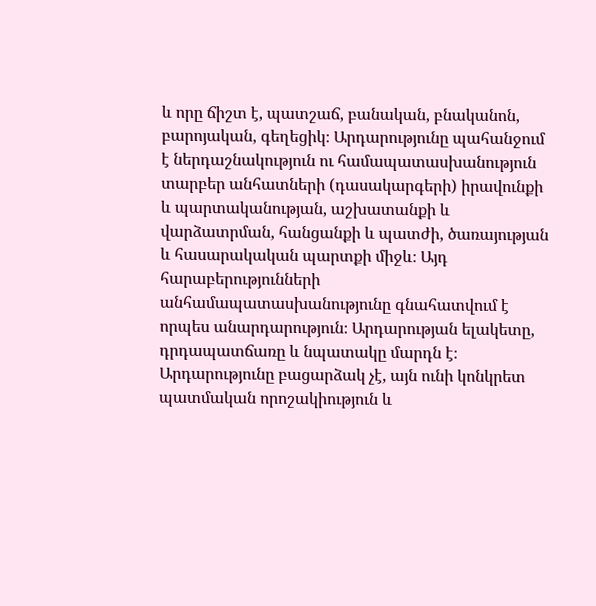և որը ճիշտ է, պատշաճ, բանական, բնականոն, բարոյական, գեղեցիկ։ Արդարությունը պահանջում է ներդաշնակություն ու համապատասխանություն տարբեր անհատների (դասակարգերի) իրավունքի և պարտականության, աշխատանքի և վարձատրման, հանցանքի և պատժի, ծառայության և հասարակական պարտքի միջև։ Այդ հարաբերությունների անհամապատասխանությունը գնահատվում է որպես անարդարություն։ Արդարության ելակետը, դրդապատճառը և նպատակը մարդն է։ Արդարությունը բացարձակ չէ, այն ունի կոնկրետ պատմական որոշակիություն և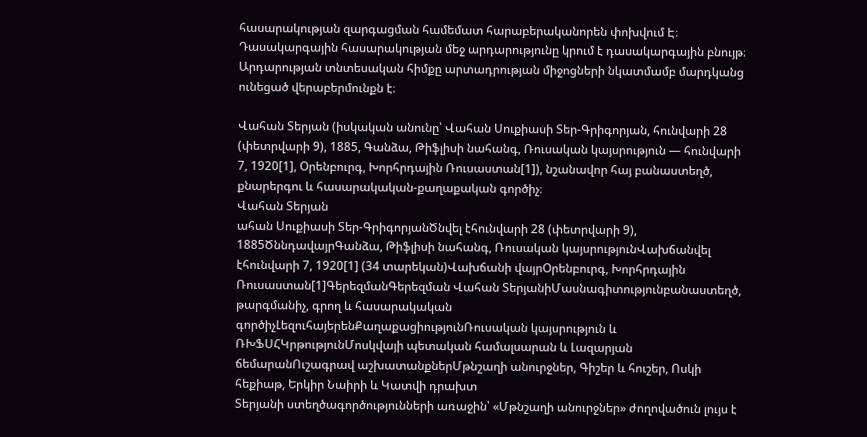հասարակության զարգացման համեմատ հարաբերականորեն փոխվում Է։ Դասակարգային հասարակության մեջ արդարությունը կրում է դասակարգային բնույթ։ Արդարության տնտեսական հիմքը արտադրության միջոցների նկատմամբ մարդկանց ունեցած վերաբերմունքն է։

Վահան Տերյան (իսկական անունը՝ Վահան Սուքիասի Տեր-Գրիգորյան, հունվարի 28 (փետրվարի 9), 1885, Գանձա, Թիֆլիսի նահանգ, Ռուսական կայսրություն — հունվարի 7, 1920[1], Օրենբուրգ, Խորհրդային Ռուսաստան[1]), նշանավոր հայ բանաստեղծ, քնարերգու և հասարակական-քաղաքական գործիչ։
Վահան Տերյան
ահան Սուքիասի Տեր-ԳրիգորյանԾնվել էհունվարի 28 (փետրվարի 9), 1885ԾննդավայրԳանձա, Թիֆլիսի նահանգ, Ռուսական կայսրությունՎախճանվել էհունվարի 7, 1920[1] (34 տարեկան)Վախճանի վայրՕրենբուրգ, Խորհրդային Ռուսաստան[1]ԳերեզմանԳերեզման Վահան ՏերյանիՄասնագիտությունբանաստեղծ, թարգմանիչ, գրող և հասարակական գործիչԼեզուհայերենՔաղաքացիությունՌուսական կայսրություն և ՌԽՖՍՀԿրթությունՄոսկվայի պետական համալսարան և Լազարյան ճեմարանՈւշագրավ աշխատանքներՄթնշաղի անուրջներ, Գիշեր և հուշեր, Ոսկի հեքիաթ, Երկիր Նաիրի և Կատվի դրախտ
Տերյանի ստեղծագործությունների առաջին՝ «Մթնշաղի անուրջներ» ժողովածուն լույս է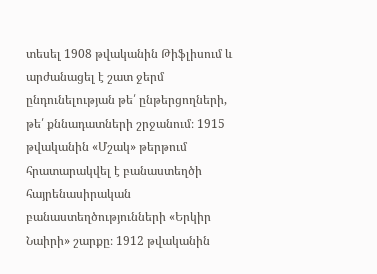տեսել 1908 թվականին Թիֆլիսում և արժանացել է շատ ջերմ ընդունելության թե՛ ընթերցողների, թե՛ քննադատների շրջանում։ 1915 թվականին «Մշակ» թերթում հրատարակվել է բանաստեղծի հայրենասիրական բանաստեղծությունների «Երկիր Նաիրի» շարքը։ 1912 թվականին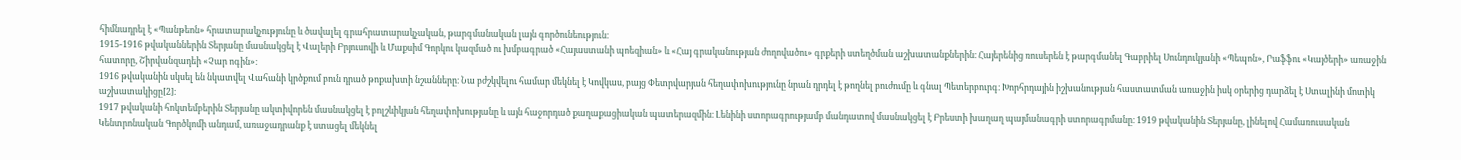հիմնադրել է «Պանթեոն» հրատարակչությունը և ծավալել գրահրատարակչական, թարգմանական լայն գործունեություն։
1915-1916 թվականներին Տերյանը մասնակցել է Վալերի Բրյուսովի և Մաքսիմ Գորկու կազմած ու խմբագրած «Հայաստանի պոեզիան» և «Հայ գրականության ժողովածու» գրքերի ստեղծման աշխատանքներին։ Հայերենից ռուսերեն է թարգմանել Գաբրիել Սունդուկյանի «Պեպոն», Րաֆֆու «Կայծերի» առաջին հատորը, Շիրվանզադեի «Չար ոգին»։
1916 թվականին սկսել են նկատվել Վահանի կրծքում բուն դրած թոքախտի նշանները։ Նա բժշկվելու համար մեկնել է Կովկաս, բայց Փետրվարյան հեղափոխությունը նրան դրդել է թողնել բուժումը և գնալ Պետերբուրգ։ Խորհրդային իշխանության հաստատման առաջին իսկ օրերից դարձել է Ստալինի մոտիկ աշխատակիցը[2]։
1917 թվականի հոկտեմբերին Տերյանը ակտիվորեն մասնակցել է բոլշևիկյան հեղափոխությանը և այն հաջորդած քաղաքացիական պատերազմին։ Լենինի ստորագրությամբ մանդատով մասնակցել է Բրեստի խաղաղ պայմանագրի ստորագրմանը։ 1919 թվականին Տերյանը, լինելով Համառուսական Կենտրոնական Գործկոմի անդամ, առաջադրանք է ստացել մեկնել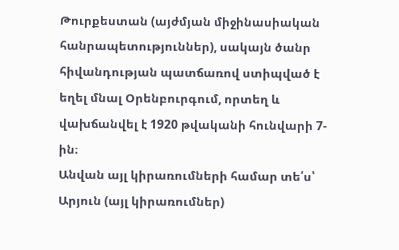Թուրքեստան (այժմյան միջինասիական հանրապետություններ), սակայն ծանր հիվանդության պատճառով ստիպված է եղել մնալ Օրենբուրգում, որտեղ և վախճանվել է 1920 թվականի հունվարի 7-ին։
Անվան այլ կիրառումների համար տե՛ս՝ Արյուն (այլ կիրառումներ)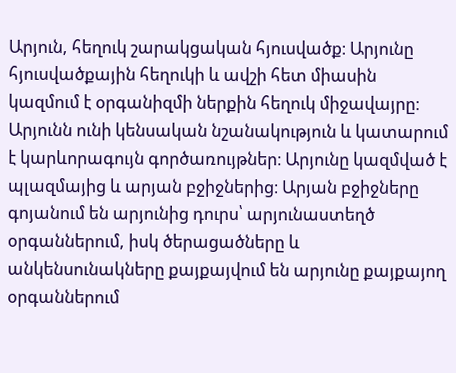Արյուն, հեղուկ շարակցական հյուսվածք։ Արյունը հյուսվածքային հեղուկի և ավշի հետ միասին կազմում է օրգանիզմի ներքին հեղուկ միջավայրը։ Արյունն ունի կենսական նշանակություն և կատարում է կարևորագույն գործառույթներ։ Արյունը կազմված է պլազմայից և արյան բջիջներից։ Արյան բջիջները գոյանում են արյունից դուրս՝ արյունաստեղծ օրգաններում, իսկ ծերացածները և անկենսունակները քայքայվում են արյունը քայքայող օրգաններում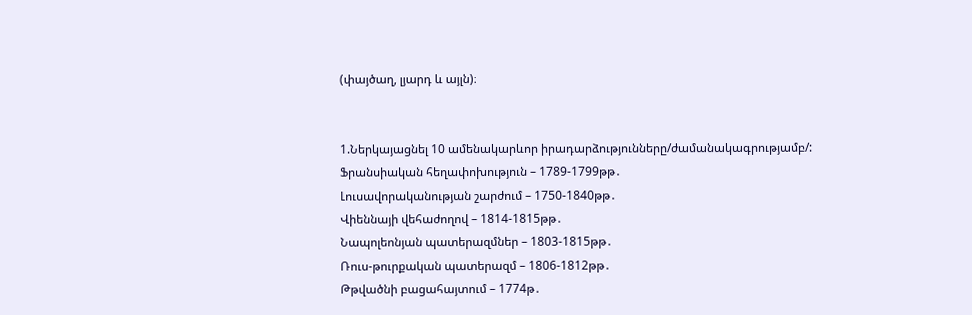(փայծաղ, լյարդ և այլն)։


1.Ներկայացնել 10 ամենակարևոր իրադարձությունները/ժամանակագրությամբ/:
Ֆրանսիական հեղափոխություն – 1789-1799թթ․
Լուսավորականության շարժում – 1750-1840թթ․
Վիեննայի վեհաժողով – 1814-1815թթ․
Նապոլեոնյան պատերազմներ – 1803-1815թթ․
Ռուս-թուրքական պատերազմ – 1806-1812թթ․
Թթվածնի բացահայտում – 1774թ․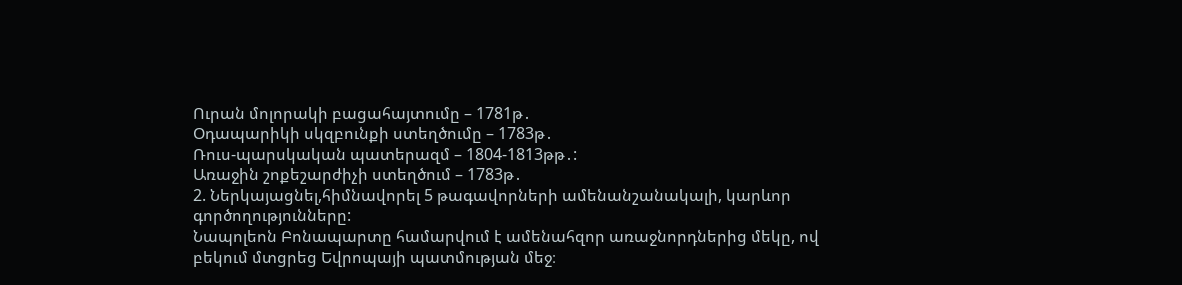Ուրան մոլորակի բացահայտումը – 1781թ․
Օդապարիկի սկզբունքի ստեղծումը – 1783թ․
Ռուս-պարսկական պատերազմ – 1804-1813թթ․:
Առաջին շոքեշարժիչի ստեղծում – 1783թ․
2. Ներկայացնել,հիմնավորել 5 թագավորների ամենանշանակալի, կարևոր գործողությունները:
Նապոլեոն Բոնապարտը համարվում է ամենահզոր առաջնորդներից մեկը, ով բեկում մտցրեց Եվրոպայի պատմության մեջ։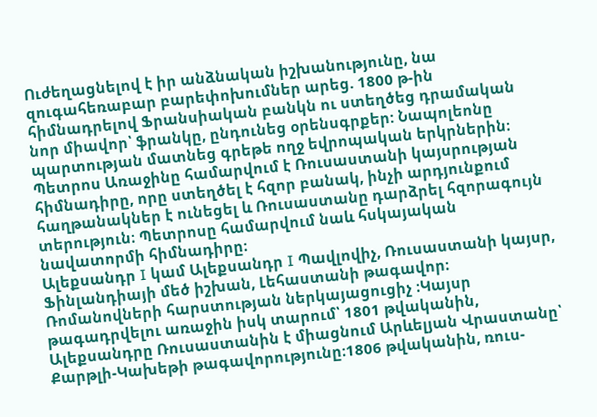Ուժեղացնելով է իր անձնական իշխանությունը, նա զուգահեռաբար բարեփոխումներ արեց. 1800 թ-ին հիմնադրելով Ֆրանսիական բանկն ու ստեղծեց դրամական նոր միավոր՝ ֆրանկը, ընդունեց օրենսգրքեր: Նապոլեոնը պարտության մատնեց գրեթե ողջ եվրոպական երկրներին։
Պետրոս Առաջինը համարվում է Ռուսաստանի կայսրության հիմնադիրը, որը ստեղծել է հզոր բանակ, ինչի արդյունքում հաղթանակներ է ունեցել և Ռուսաստանը դարձրել հզորագույն տերություն։ Պետրոսը համարվում նաև հսկայական նավատորմի հիմնադիրը։
Ալեքսանդր I կամ Ալեքսանդր I Պավլովիչ, Ռուսաստանի կայսր, Ֆինլանդիայի մեծ իշխան, Լեհաստանի թագավոր։ Ռոմանովների հարստության ներկայացուցիչ ։Կայսր թագադրվելու առաջին իսկ տարում՝ 1801 թվականին, Ալեքսանդրը Ռուսաստանին է միացնում Արևելյան Վրաստանը՝ Քարթլի-Կախեթի թագավորությունը։1806 թվականին, ռուս-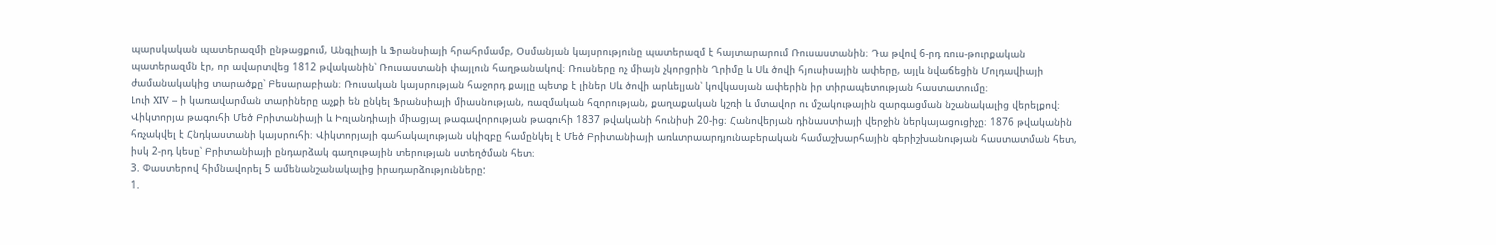պարսկական պատերազմի ընթացքում, Անգլիայի և Ֆրանսիայի հրահրմամբ, Օսմանյան կայսրությունը պատերազմ է հայտարարում Ռուսաստանին։ Դա թվով 6-րդ ռուս-թուրքական պատերազմն էր, որ ավարտվեց 1812 թվականին՝ Ռուսաստանի փայլուն հաղթանակով։ Ռուսները ոչ միայն չկորցրին Ղրիմը և Սև ծովի հյուսիսային ափերը, այլև նվաճեցին Մոլդավիայի ժամանակակից տարածքը՝ Բեսարաբիան։ Ռուսական կայսրության հաջորդ քայլը պետք է լիներ Սև ծովի արևելյան՝ կովկասյան ափերին իր տիրապետության հաստատումը։
Լուի XIV – ի կառավարման տարիները աչքի են ընկել Ֆրանսիայի միասնության, ռազմական հզորության, քաղաքական կշռի և մտավոր ու մշակութային զարգացման նշանակալից վերելքով։
Վիկտորյա թագուհի Մեծ Բրիտանիայի և Իռլանդիայի միացյալ թագավորության թագուհի 1837 թվականի հունիսի 20-ից։ Հանովերյան դինաստիայի վերջին ներկայացուցիչը։ 1876 թվականին հռչակվել է Հնդկաստանի կայսրուհի։ Վիկտորյայի գահակալության սկիզբը համընկել է Մեծ Բրիտանիայի առևտրաարդյունաբերական համաշխարհային գերիշխանության հաստատման հետ, իսկ 2-րդ կեսը՝ Բրիտանիայի ընդարձակ գաղութային տերության ստեղծման հետ։
3. Փաստերով հիմնավորել 5 ամենանշանակալից իրադարձությունները:
1.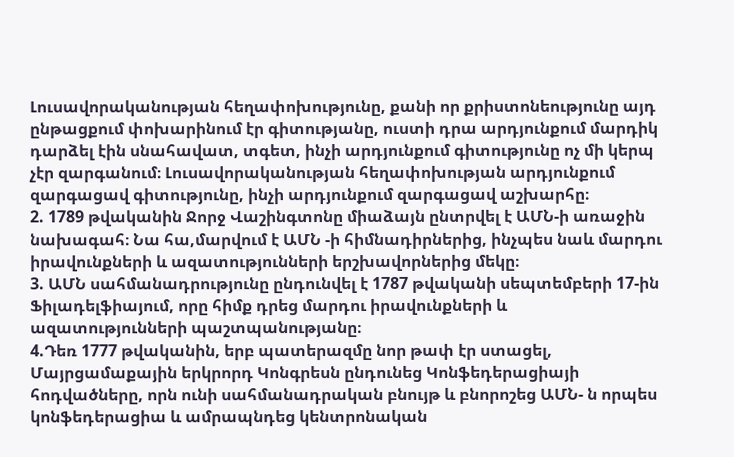Լուսավորականության հեղափոխությունը, քանի որ քրիստոնեությունը այդ ընթացքում փոխարինում էր գիտությանը, ուստի դրա արդյունքում մարդիկ դարձել էին սնահավատ, տգետ, ինչի արդյունքում գիտությունը ոչ մի կերպ չէր զարգանում։ Լուսավորականության հեղափոխության արդյունքում զարգացավ գիտությունը, ինչի արդյունքում զարգացավ աշխարհը։
2. 1789 թվականին Ջորջ Վաշինգտոնը միաձայն ընտրվել է ԱՄՆ-ի առաջին նախագահ։ Նա հա,մարվում է ԱՄՆ -ի հիմնադիրներից, ինչպես նաև մարդու իրավունքների և ազատությունների երշխավորներից մեկը։
3. ԱՄՆ սահմանադրությունը ընդունվել է 1787 թվականի սեպտեմբերի 17-ին Ֆիլադելֆիայում, որը հիմք դրեց մարդու իրավունքների և ազատությունների պաշտպանությանը։
4.Դեռ 1777 թվականին, երբ պատերազմը նոր թափ էր ստացել, Մայրցամաքային երկրորդ Կոնգրեսն ընդունեց Կոնֆեդերացիայի հոդվածները, որն ունի սահմանադրական բնույթ և բնորոշեց ԱՄՆ- ն որպես կոնֆեդերացիա և ամրապնդեց կենտրոնական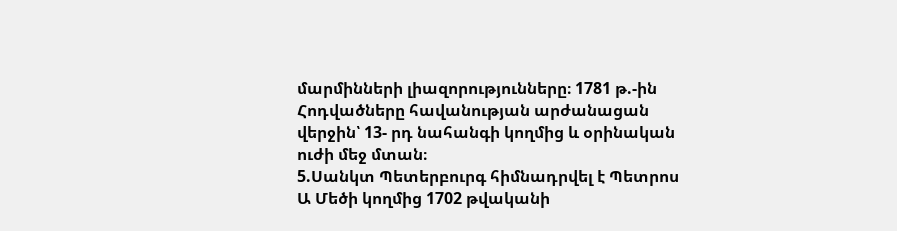մարմինների լիազորությունները։ 1781 թ.-ին Հոդվածները հավանության արժանացան վերջին՝ 13- րդ նահանգի կողմից և օրինական ուժի մեջ մտան։
5.Սանկտ Պետերբուրգ հիմնադրվել է Պետրոս Ա Մեծի կողմից 1702 թվականի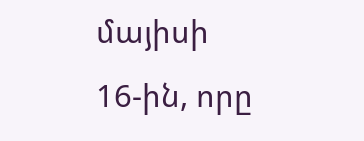մայիսի 16-ին, որը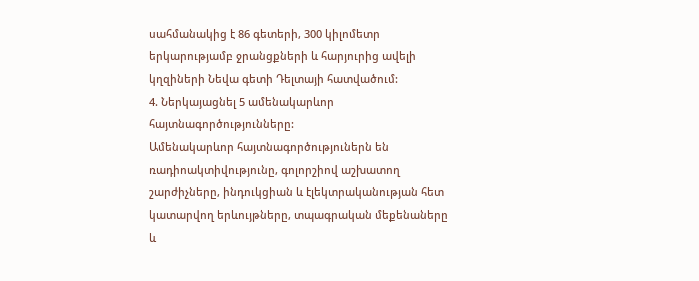սահմանակից է 86 գետերի, 300 կիլոմետր երկարությամբ ջրանցքների և հարյուրից ավելի կղզիների Նեվա գետի Դելտայի հատվածում:
4. Ներկայացնել 5 ամենակարևոր հայտնագործությունները:
Ամենակարևոր հայտնագործություներն են ռադիոակտիվությունը, գոլորշիով աշխատող շարժիչները, ինդուկցիան և էլեկտրականության հետ կատարվող երևույթները, տպագրական մեքենաները և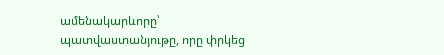ամենակարևորը՝ պատվաստանյութը, որը փրկեց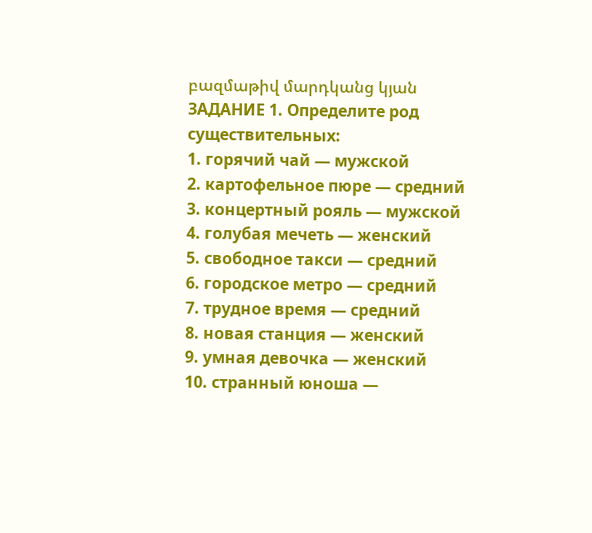բազմաթիվ մարդկանց կյան
ЗАДАНИЕ 1. Определите род существительных:
1. горячий чай — мужской
2. картофельное пюре — средний
3. концертный рояль — мужской
4. голубая мечеть — женский
5. свободное такси — средний
6. городское метро — средний
7. трудное время — средний
8. новая станция — женский
9. умная девочка — женский
10. странный юноша —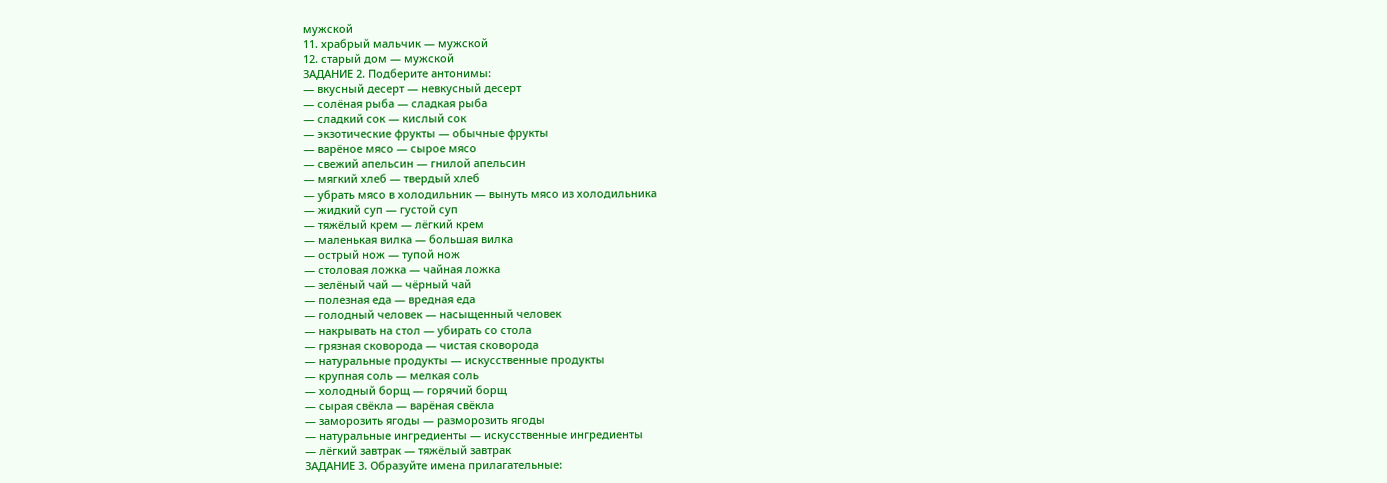мужской
11. храбрый мальчик — мужской
12. старый дом — мужской
ЗАДАНИЕ 2. Подберите антонимы:
— вкусный десерт — невкусный десерт
— солёная рыба — сладкая рыба
— сладкий сок — кислый сок
— экзотические фрукты — обычные фрукты
— варёное мясо — сырое мясо
— свежий апельсин — гнилой апельсин
— мягкий хлеб — твердый хлеб
— убрать мясо в холодильник — вынуть мясо из холодильника
— жидкий суп — густой суп
— тяжёлый крем — лёгкий крем
— маленькая вилка — большая вилка
— острый нож — тупой нож
— столовая ложка — чайная ложка
— зелёный чай — чёрный чай
— полезная еда — вредная еда
— голодный человек — насыщенный человек
— накрывать на стол — убирать со стола
— грязная сковорода — чистая сковорода
— натуральные продукты — искусственные продукты
— крупная соль — мелкая соль
— холодный борщ — горячий борщ
— сырая свёкла — варёная свёкла
— заморозить ягоды — разморозить ягоды
— натуральные ингредиенты — искусственные ингредиенты
— лёгкий завтрак — тяжёлый завтрак
ЗАДАНИЕ 3. Образуйте имена прилагательные: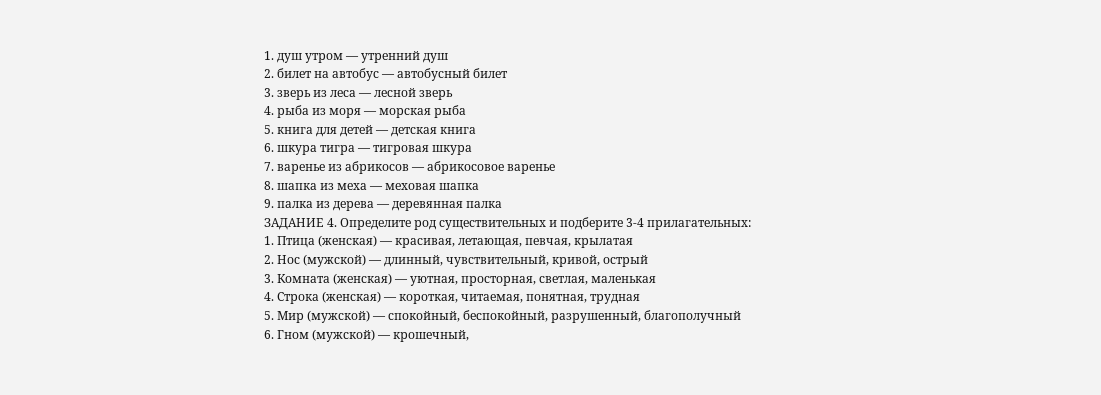1. душ утром — утренний душ
2. билет на автобус — автобусный билет
3. зверь из леса — лесной зверь
4. рыба из моря — морская рыба
5. книга для детей — детская книга
6. шкура тигра — тигровая шкура
7. варенье из абрикосов — абрикосовое варенье
8. шапка из меха — меховая шапка
9. палка из дерева — деревянная палка
ЗАДАНИЕ 4. Определите род существительных и подберите 3-4 прилагательных:
1. Птица (женская) — красивая, летающая, певчая, крылатая
2. Нос (мужской) — длинный, чувствительный, кривой, острый
3. Комната (женская) — уютная, просторная, светлая, маленькая
4. Строка (женская) — короткая, читаемая, понятная, трудная
5. Мир (мужской) — спокойный, беспокойный, разрушенный, благополучный
6. Гном (мужской) — крошечный,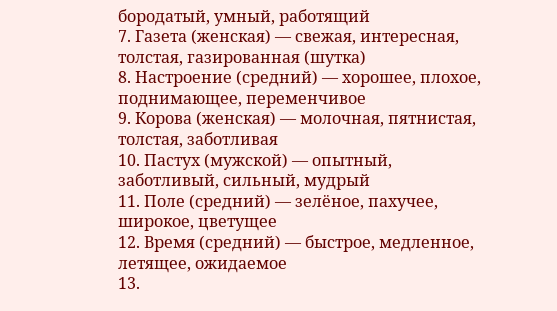бородатый, умный, работящий
7. Газета (женская) — свежая, интересная, толстая, газированная (шутка)
8. Настроение (средний) — хорошее, плохое, поднимающее, переменчивое
9. Корова (женская) — молочная, пятнистая, толстая, заботливая
10. Пастух (мужской) — опытный, заботливый, сильный, мудрый
11. Поле (средний) — зелёное, пахучее, широкое, цветущее
12. Время (средний) — быстрое, медленное, летящее, ожидаемое
13.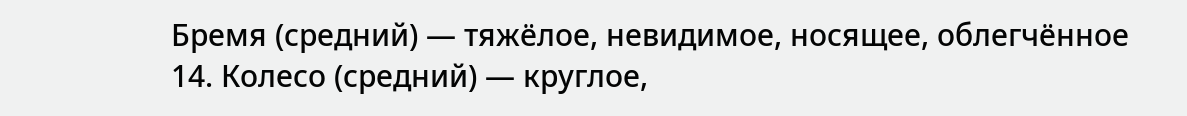Бремя (средний) — тяжёлое, невидимое, носящее, облегчённое
14. Колесо (средний) — круглое,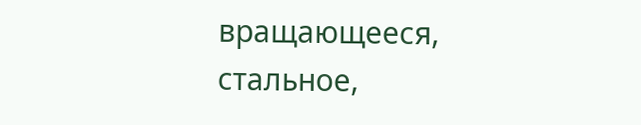вращающееся, стальное,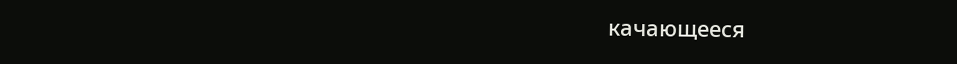качающееся